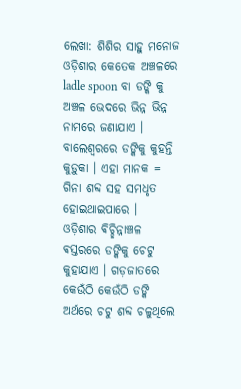ଲେଖା: ଶିଶିର ସାହୁ ମନୋଜ
ଓଡ଼ିଶାର କେତେକ ଅଞ୍ଚଳରେ ladle spoon ବା ଡଙ୍କି କୁ ଅଞ୍ଚଳ ଭେଦରେ ଭିନ୍ନ ଭିନ୍ନ ନାମରେ ଜଣାଯାଏ ।
ବାଲେଶ୍ବରରେ ଡଙ୍କିକୁ କୁହନ୍ତି କୁଡ଼ୁକା । ଏହା ମାନକ = ଗିନା ଶବ୍ଦ ସହ ସମଧୃତ ହୋଇଥାଇପାରେ ।
ଓଡ଼ିଶାର ଵିଚ୍ଛିନ୍ନାଞ୍ଚଳ ଵସ୍ତରରେ ଡଙ୍କିକୁ ଚେଟୁ କୁହାଯାଏ । ଗଡ଼ଜାତରେ କେଉଁଠି କେଉଁଠି ଡଙ୍କି ଅର୍ଥରେ ଚଟୁ ଶବ୍ଦ ଚଳୁଥିଲେ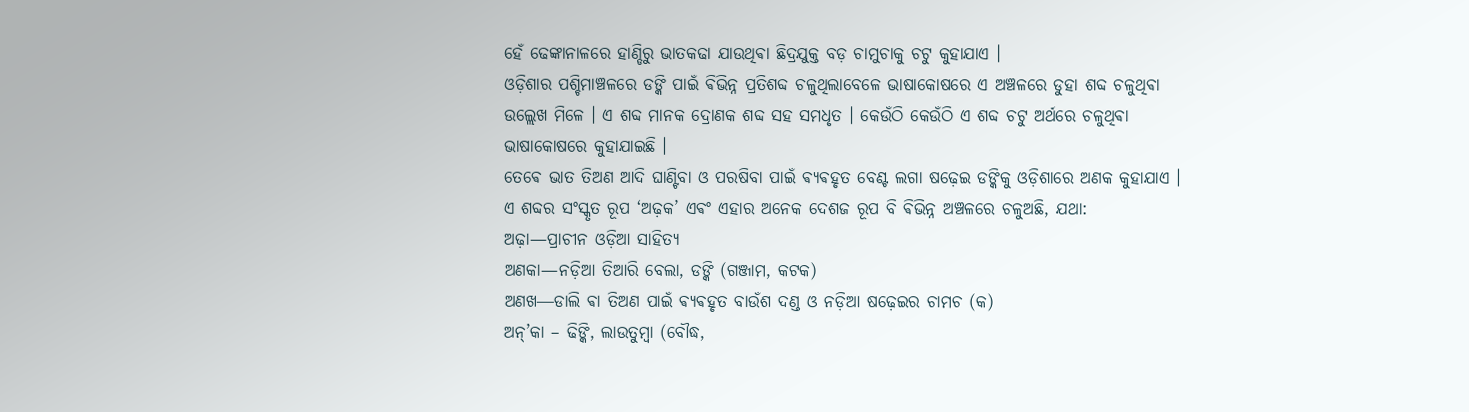ହେଁ ଢେଙ୍କାନାଳରେ ହାଣ୍ଡିରୁ ଭାତକଢା ଯାଉଥିଵା ଛିଦ୍ରଯୁକ୍ତ ବଡ଼ ଚାମୁଚାକୁ ଚଟୁ କୁହାଯାଏ ।
ଓଡ଼ିଶାର ପଶ୍ଚିମାଞ୍ଚଳରେ ଡଙ୍କି ପାଇଁ ଵିଭିନ୍ନ ପ୍ରତିଶବ୍ଦ ଚଳୁଥିଲାବେଳେ ଭାଷାକୋଷରେ ଏ ଅଞ୍ଚଳରେ ଡୁହା ଶବ୍ଦ ଚଳୁଥିଵା ଉଲ୍ଲେଖ ମିଳେ । ଏ ଶବ୍ଦ ମାନକ ଦ୍ରୋଣକ ଶବ୍ଦ ସହ ସମଧୃତ । କେଉଁଠି କେଉଁଠି ଏ ଶବ୍ଦ ଚଟୁ ଅର୍ଥରେ ଚଳୁଥିଵା ଭାଷାକୋଷରେ କୁହାଯାଇଛି ।
ତେଵେ ଭାତ ତିଅଣ ଆଦି ଘାଣ୍ଟିବା ଓ ପରଷିବା ପାଇଁ ଵ୍ୟଵହୃତ ବେଣ୍ଟ ଲଗା ଷଢ଼େଇ ଡଙ୍କିକୁ ଓଡ଼ିଶାରେ ଅଣକ କୁହାଯାଏ । ଏ ଶବ୍ଦର ସଂସ୍କୃତ ରୂପ ‘ଅଢ଼କ’ ଏଵଂ ଏହାର ଅନେକ ଦେଶଜ ରୂପ ବି ଵିଭିନ୍ନ ଅଞ୍ଚଳରେ ଚଳୁଅଛି, ଯଥା:
ଅଢ଼ା—ପ୍ରାଚୀନ ଓଡ଼ିଆ ସାହିତ୍ୟ
ଅଣକା—ନଡ଼ିଆ ତିଆରି ବେଲା, ଡଙ୍କି (ଗଞ୍ଜାମ, କଟକ)
ଅଣଖ―ଡାଲି ଵା ତିଅଣ ପାଇଁ ଵ୍ୟଵହୃତ ବାଉଁଶ ଦଣ୍ଡ ଓ ନଡ଼ିଆ ଷଢ଼େଇର ଚାମଚ (କ)
ଅନ୍’କା – ଢିଙ୍କି, ଲାଉତୁମ୍ବା (ବୌଦ୍ଧ,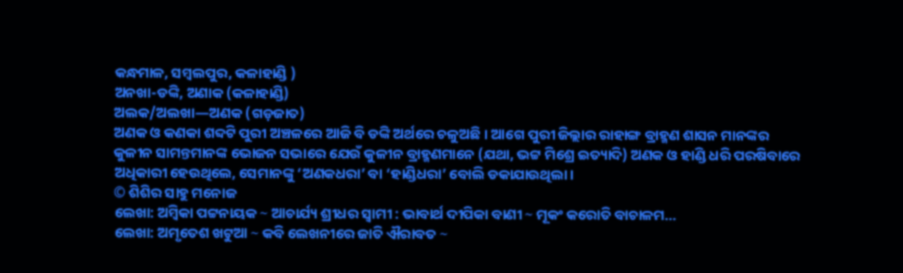କନ୍ଧମାଳ, ସମ୍ବଲପୁର, କଳାହାଣ୍ଡି )
ଅନଖା-ଡଙ୍କି, ଅଣାକ (କଳାହାଣ୍ଡି)
ଅଲକ/ଅଲଖା—ଅଣକ (ଗଡ଼ଜାତ)
ଅଣକ ଓ କଣକା ଶବ୍ଦଟି ପୁରୀ ଅଞ୍ଚଳରେ ଆଜି ବି ଡଙ୍କି ଅର୍ଥରେ ଚଳୁଅଛି । ଆଗେ ପୁରୀ ଜିଲ୍ଲାର ରାହାଙ୍ଗ ବ୍ରାହ୍ମଣ ଶାସନ ମାନଙ୍କର କୁଳୀନ ସାମନ୍ତମାନଙ୍କ ଭୋଜନ ସଭାରେ ଯେଉଁ କୁଳୀନ ବ୍ରାହ୍ମଣମାନେ (ଯଥା, ଭଟ୍ଟ ମିଶ୍ରେ ଇତ୍ୟାଦି) ଅଣକ ଓ ହାଣ୍ଡି ଧରି ପରଷିବାରେ ଅଧିକାରୀ ହେଉଥିଲେ, ସେମାନଙ୍କୁ ‘ଅଣକଧରା’ ବା ‘ହାଣ୍ଡିଧରା’ ବୋଲି ଡକାଯାଉଥିଲା ।
© ଶିଶିର ସାହୁ ମନୋଜ
ଲେଖା: ଅମ୍ବିକା ପଟ୍ଟନାୟକ ∼ ଆଚାର୍ଯ୍ୟ ଶ୍ରୀଧର ସ୍ୱାମୀ : ଭାବାର୍ଥ ଦୀପିକା ବାଣୀ ∼ ମୂକଂ କରୋତି ବାଚାଳମ…
ଲେଖା: ଅମୃତେଶ ଖଟୁଆ ∼ କବି ଲେଖନୀରେ ଜାତି ଐରାବତ ∼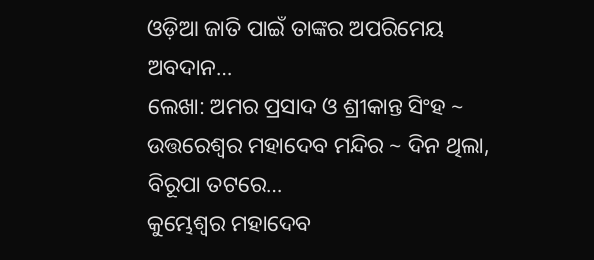ଓଡ଼ିଆ ଜାତି ପାଇଁ ତାଙ୍କର ଅପରିମେୟ ଅବଦାନ…
ଲେଖା: ଅମର ପ୍ରସାଦ ଓ ଶ୍ରୀକାନ୍ତ ସିଂହ ~ ଉତ୍ତରେଶ୍ଵର ମହାଦେବ ମନ୍ଦିର ~ ଦିନ ଥିଲା, ବିରୂପା ତଟରେ…
କୁମ୍ଭେଶ୍ୱର ମହାଦେବ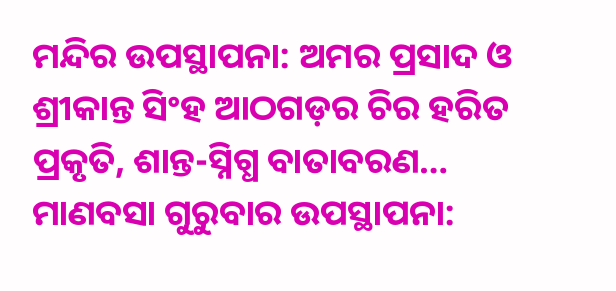ମନ୍ଦିର ଉପସ୍ଥାପନା: ଅମର ପ୍ରସାଦ ଓ ଶ୍ରୀକାନ୍ତ ସିଂହ ଆଠଗଡ଼ର ଚିର ହରିତ ପ୍ରକୃତି, ଶାନ୍ତ-ସ୍ନିଗ୍ଧ ବାତାବରଣ…
ମାଣବସା ଗୁରୁବାର ଉପସ୍ଥାପନା: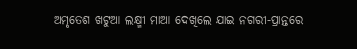ଅମୃତେଶ ଖଟୁଆ ଲକ୍ଷ୍ମୀ ମାଆ ଦେଖିଲେ ଯାଇ ନଗରୀ-ପ୍ରାନ୍ତରେ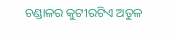ଚଣ୍ଡାଳର କୁଟୀରଟିଏ ଅତୁଳ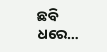ଛବି ଧରେ…